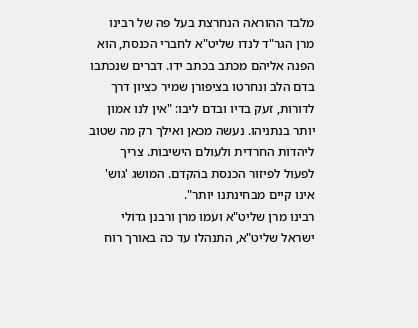מלבד ההוראה הנחרצת בעל פה של רבינו מרן הגר"ד לנדו שליט"א לחברי הכנסת, הוא הפנה אליהם מכתב בכתב ידו. דברים שנכתבו בדם הלב ונחרטו בציפורן שמיר כציון דרך לדורות, זעק בדיו ובדם ליבו: "אין לנו אמון יותר בנתניהו. נעשה מכאן ואילך רק מה שטוב ליהדות החרדית ולעולם הישיבות. צריך לפעול לפיזור הכנסת בהקדם. המושג 'גוש' אינו קיים מבחינתנו יותר".
רבינו מרן שליט"א ועמו מרן ורבנן גדולי ישראל שליט"א, התנהלו עד כה באורך רוח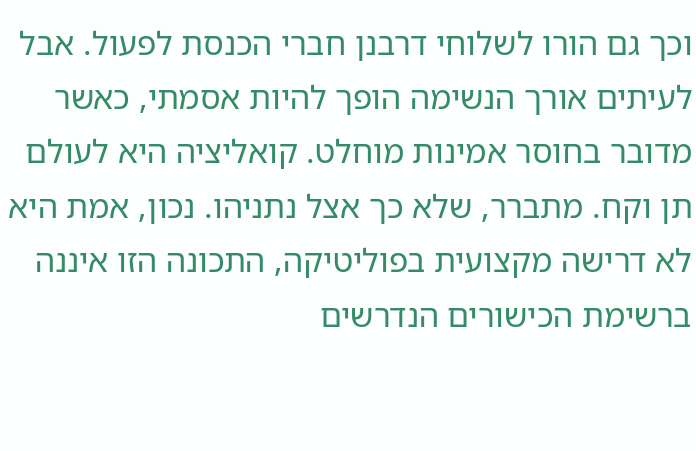וכך גם הורו לשלוחי דרבנן חברי הכנסת לפעול. אבל לעיתים אורך הנשימה הופך להיות אסמתי, כאשר מדובר בחוסר אמינות מוחלט. קואליציה היא לעולם תן וקח. מתברר, שלא כך אצל נתניהו. נכון, אמת היא לא דרישה מקצועית בפוליטיקה, התכונה הזו איננה ברשימת הכישורים הנדרשים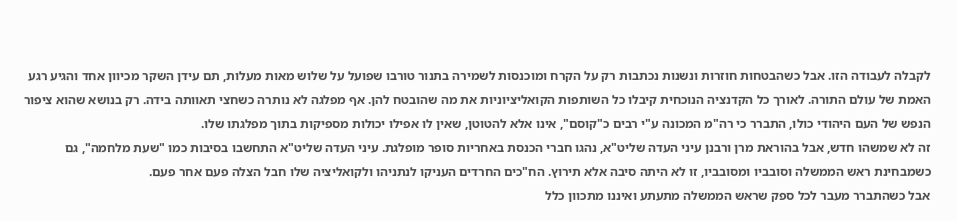לקבלה לעבודה הזו. אבל כשהבטחות חוזרות ונשנות נכתבות רק על הקרח ומוכנסות לשמירה בתנור טורבו שפועל על שלוש מאות מעלות, תם עידן השקר מכיוון אחד והגיע רגע האמת של עולם התורה. לאורך כל הקדנציה הנוכחית קיבלו כל השותפות הקואליציוניות את מה שהובטח להן. אף מפלגה לא נותרה כשחצי תאוותה בידה. רק בנושא שהוא ציפור הנפש של העם היהודי כולו, התברר כי רה"מ המכונה ע"י רבים כ"קוסם", אינו אלא להטוטן, שאין לו אפילו יכולות מספיקות בתוך מפלגתו שלו.
זה לא שמשהו חדש, אבל בהוראת מרן ורבנן עיני העדה שליט"א, נהגו חברי הכנסת באחריות סופר מופלגת. עיני העדה שליט"א התחשבו בסיבות כמו "שעת מלחמה", גם כשמבחינת ראש הממשלה וסובביו ומסובביו, זו לא היתה סיבה אלא תירוץ. הח"כים החרדים העניקו לנתניהו ולקואליציה שלו חבל הצלה פעם אחר פעם.
אבל כשהתברר מעבר לכל ספק שראש הממשלה מתעתע ואיננו מתכוון כלל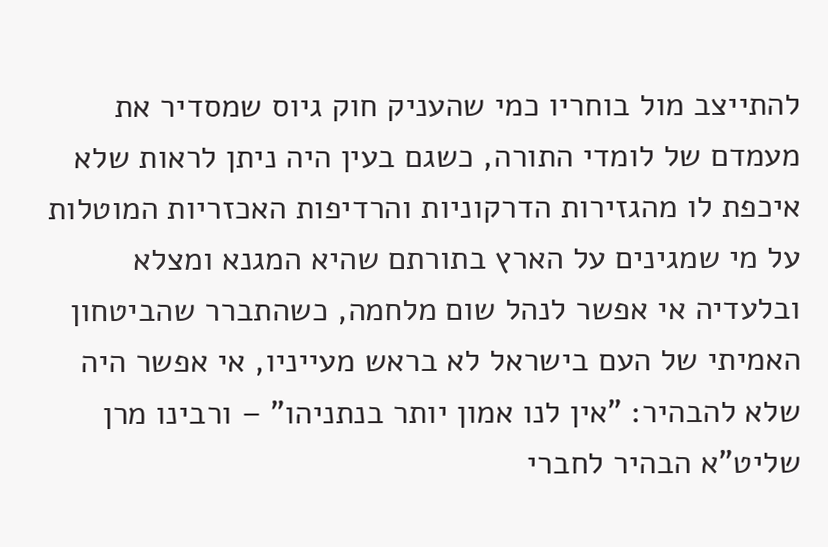להתייצב מול בוחריו כמי שהעניק חוק גיוס שמסדיר את מעמדם של לומדי התורה, כשגם בעין היה ניתן לראות שלא איכפת לו מהגזירות הדרקוניות והרדיפות האכזריות המוטלות על מי שמגינים על הארץ בתורתם שהיא המגנא ומצלא ובלעדיה אי אפשר לנהל שום מלחמה, כשהתברר שהביטחון האמיתי של העם בישראל לא בראש מעייניו, אי אפשר היה שלא להבהיר: "אין לנו אמון יותר בנתניהו" – ורבינו מרן שליט"א הבהיר לחברי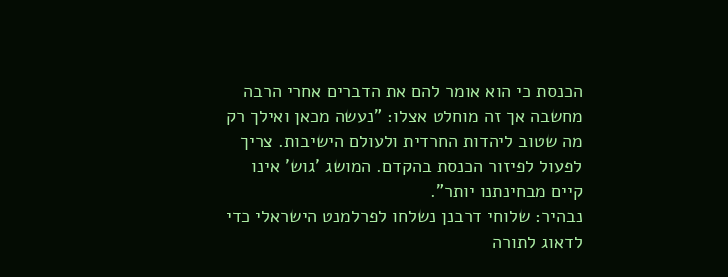הכנסת כי הוא אומר להם את הדברים אחרי הרבה מחשבה אך זה מוחלט אצלו: "נעשה מכאן ואילך רק מה שטוב ליהדות החרדית ולעולם הישיבות. צריך לפעול לפיזור הכנסת בהקדם. המושג 'גוש' אינו קיים מבחינתנו יותר".
נבהיר: שלוחי דרבנן נשלחו לפרלמנט הישראלי כדי לדאוג לתורה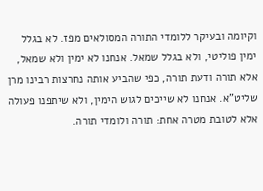וקיומה ובעיקר ללומדי התורה המסולאים מפז. לא בגלל ימין פוליטי, ולא בגלל שמאל. אנחנו לא ימין ולא שמאל, אלא תורה ודעת תורה, כפי שהביע אותה נחרצות רבינו מרן שליט"א. אנחנו לא שייכים לגוש הימין, ולא שיתפנו פעולה אלא לטובת מטרה אחת: תורה ולומדי תורה.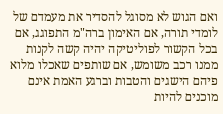ואם הגוש לא מסוגל להסדיר את מעמדם של לומדי תורה, אם האימון ברה"מ התפוגג, אם בכל הקשור לפוליטיקה יהיה קשה לקנות ממנו רכב משומש, אם שותפים שאכלו מלוא פיהם הישגים והטבות וברגע האמת אינם מוכנים להיות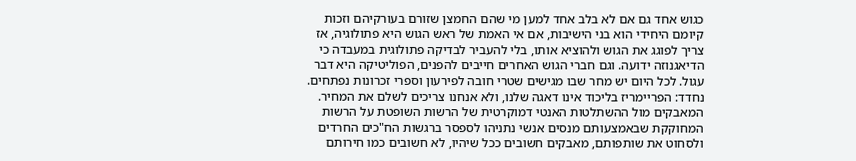כגוש אחד גם אם לא בלב אחד למען מי שהם החמצן שזורם בעורקיהם וזכות קיומם היחידי הוא בני הישיבות, אם אי האמת של ראש הגוש היא פתולוגיה, אז צריך לפוגג את הגוש ולהוציא אותו, בלי להעביר לבדיקה פתולוגית במעבדה כי הדיאגנוזה ידועה. וגם חברי הגוש האחרים חייבים להפנים, הפוליטיקה היא דבר עגול. לכל היום יש מחר שבו מגישים שטרי חובה לפירעון וספרי זכרונות נפתחים.
נחדד: הפריימריז בליכוד אינו דאגה שלנו, ולא אנחנו צריכים לשלם את המחיר. המאבקים מול ההשתלטות האנטי דמוקרטית של הרשות השופטת על הרשות המחוקקת שבאמצעותם מנסים אנשי נתניהו לספסר ברגשות הח"כים החרדים ולסחוט את שותפותם, מאבקים חשובים ככל שיהיו, לא חשובים כמו חירותם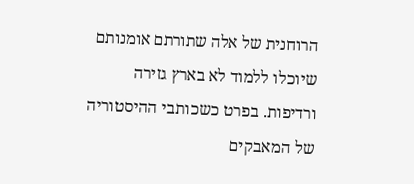הרוחנית של אלה שתורתם אומנותם שיוכלו ללמוד לא בארץ גזירה ורדיפות. בפרט כשכותבי ההיסטוריה של המאבקים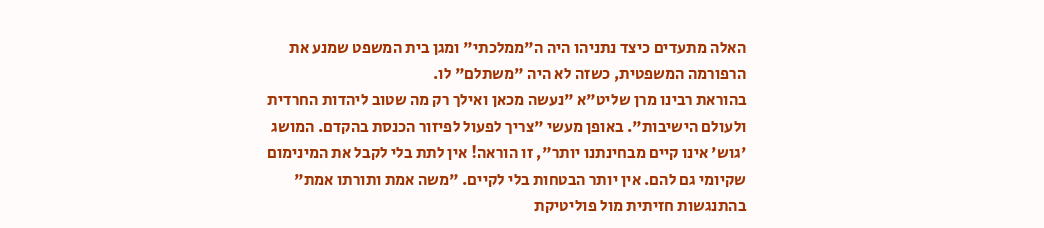האלה מתעדים כיצד נתניהו היה ה"ממלכתי" ומגן בית המשפט שמנע את הרפורמה המשפטית, כשזה לא היה "משתלם" לו.
בהוראת רבינו מרן שליט"א "נעשה מכאן ואילך רק מה שטוב ליהדות החרדית ולעולם הישיבות". באופן מעשי "צריך לפעול לפיזור הכנסת בהקדם. המושג 'גוש' אינו קיים מבחינתנו יותר", זו הוראה! אין לתת בלי לקבל את המינימום שקיומי גם להם. אין יותר הבטחות בלי לקיים. "משה אמת ותורתו אמת" בהתנגשות חזיתית מול פוליטיקת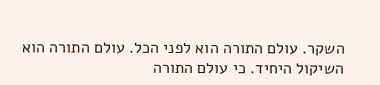השקר. עולם התורה הוא לפני הכל. עולם התורה הוא השיקול היחיד. כי עולם התורה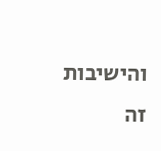והישיבות זה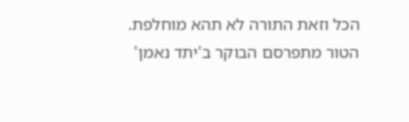הכל וזאת התורה לא תהא מוחלפת.
הטור מתפרסם הבוקר ב'יתד נאמן'